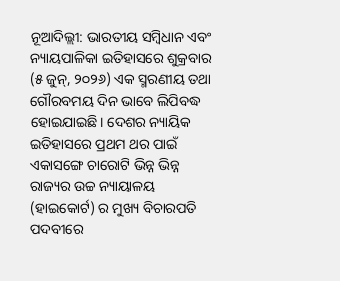ନୂଆଦିଲ୍ଲୀ: ଭାରତୀୟ ସମ୍ବିଧାନ ଏବଂ ନ୍ୟାୟପାଳିକା ଇତିହାସରେ ଶୁକ୍ରବାର (୫ ଜୁନ୍, ୨୦୨୬) ଏକ ସ୍ମରଣୀୟ ତଥା ଗୌରବମୟ ଦିନ ଭାବେ ଲିପିବଦ୍ଧ ହୋଇଯାଇଛି। ଦେଶର ନ୍ୟାୟିକ ଇତିହାସରେ ପ୍ରଥମ ଥର ପାଇଁ ଏକାସଙ୍ଗେ ଚାରୋଟି ଭିନ୍ନ ଭିନ୍ନ ରାଜ୍ୟର ଉଚ୍ଚ ନ୍ୟାୟାଳୟ (ହାଇକୋର୍ଟ) ର ମୁଖ୍ୟ ବିଚାରପତି ପଦବୀରେ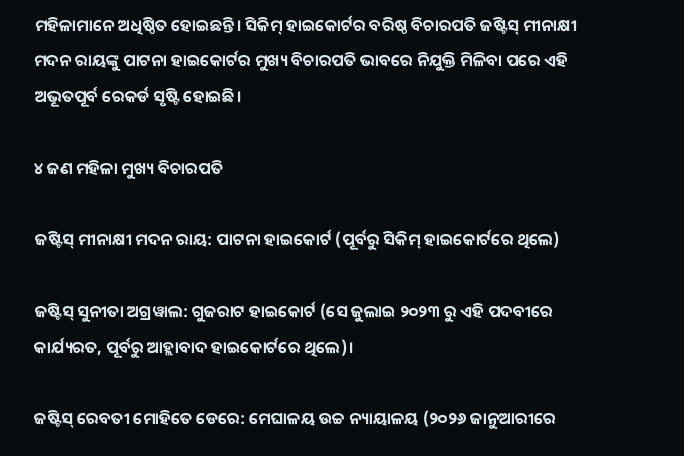ମହିଳାମାନେ ଅଧିଷ୍ଠିତ ହୋଇଛନ୍ତି। ସିକିମ୍ ହାଇକୋର୍ଟର ବରିଷ୍ଠ ବିଚାରପତି ଜଷ୍ଟିସ୍ ମୀନାକ୍ଷୀ ମଦନ ରାୟଙ୍କୁ ପାଟନା ହାଇକୋର୍ଟର ମୁଖ୍ୟ ବିଚାରପତି ଭାବରେ ନିଯୁକ୍ତି ମିଳିବା ପରେ ଏହି ଅଭୂତପୂର୍ବ ରେକର୍ଡ ସୃଷ୍ଟି ହୋଇଛି।

୪ ଜଣ ମହିଳା ମୁଖ୍ୟ ବିଚାରପତି

ଜଷ୍ଟିସ୍ ମୀନାକ୍ଷୀ ମଦନ ରାୟ: ପାଟନା ହାଇକୋର୍ଟ (ପୂର୍ବରୁ ସିକିମ୍ ହାଇକୋର୍ଟରେ ଥିଲେ)

ଜଷ୍ଟିସ୍ ସୁନୀତା ଅଗ୍ରୱାଲ: ଗୁଜରାଟ ହାଇକୋର୍ଟ (ସେ ଜୁଲାଇ ୨୦୨୩ ରୁ ଏହି ପଦବୀରେ କାର୍ଯ୍ୟରତ, ପୂର୍ବରୁ ଆହ୍ଲାବାଦ ହାଇକୋର୍ଟରେ ଥିଲେ)।

ଜଷ୍ଟିସ୍ ରେବତୀ ମୋହିତେ ଡେରେ: ମେଘାଳୟ ଉଚ୍ଚ ନ୍ୟାୟାଳୟ (୨୦୨୬ ଜାନୁଆରୀରେ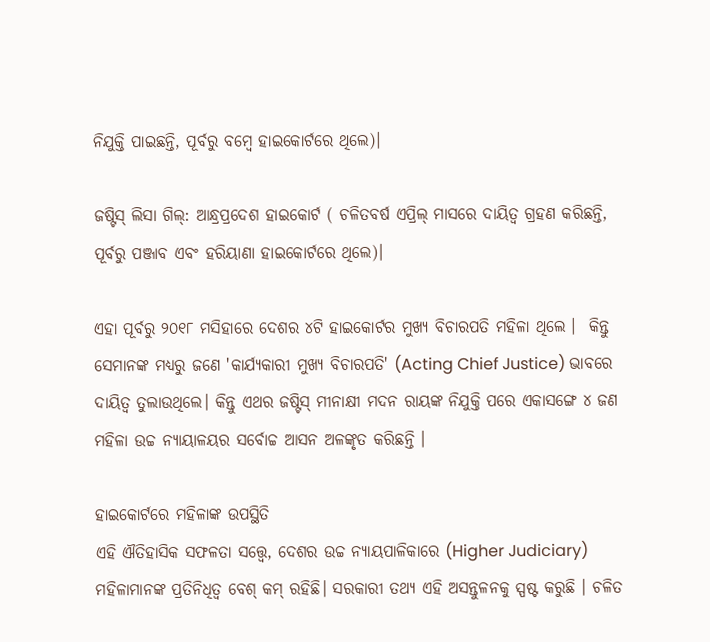ନିଯୁକ୍ତି ପାଇଛନ୍ତି, ପୂର୍ବରୁ ବମ୍ବେ ହାଇକୋର୍ଟରେ ଥିଲେ)।

ଜଷ୍ଟିସ୍ ଲିସା ଗିଲ୍: ଆନ୍ଧ୍ରପ୍ରଦେଶ ହାଇକୋର୍ଟ ( ଚଳିତବର୍ଷ ଏପ୍ରିଲ୍ ମାସରେ ଦାୟିତ୍ୱ ଗ୍ରହଣ କରିଛନ୍ତି, ପୂର୍ବରୁ ପଞ୍ଜାବ ଏବଂ ହରିୟାଣା ହାଇକୋର୍ଟରେ ଥିଲେ)।

ଏହା ପୂର୍ବରୁ ୨୦୧୮ ମସିହାରେ ଦେଶର ୪ଟି ହାଇକୋର୍ଟର ମୁଖ୍ୟ ବିଚାରପତି ମହିଳା ଥିଲେ ।  କିନ୍ତୁ ସେମାନଙ୍କ ମଧ୍ୟରୁ ଜଣେ 'କାର୍ଯ୍ୟକାରୀ ମୁଖ୍ୟ ବିଚାରପତି' (Acting Chief Justice) ଭାବରେ ଦାୟିତ୍ୱ ତୁଲାଉଥିଲେ। କିନ୍ତୁ ଏଥର ଜଷ୍ଟିସ୍ ମୀନାକ୍ଷୀ ମଦନ ରାୟଙ୍କ ନିଯୁକ୍ତି ପରେ ଏକାସଙ୍ଗେ ୪ ଜଣ ମହିଳା ଉଚ୍ଚ ନ୍ୟାୟାଳୟର ସର୍ବୋଚ୍ଚ ଆସନ ଅଳଙ୍କୃତ କରିଛନ୍ତି ।

ହାଇକୋର୍ଟରେ ମହିଳାଙ୍କ ଉପସ୍ଥିତି
ଏହି ଐତିହାସିକ ସଫଳତା ସତ୍ତ୍ୱେ, ଦେଶର ଉଚ୍ଚ ନ୍ୟାୟପାଳିକାରେ (Higher Judiciary) ମହିଳାମାନଙ୍କ ପ୍ରତିନିଧିତ୍ୱ ବେଶ୍ କମ୍ ରହିଛି। ସରକାରୀ ତଥ୍ୟ ଏହି ଅସନ୍ତୁଳନକୁ ସ୍ପଷ୍ଟ କରୁଛି । ଚଳିତ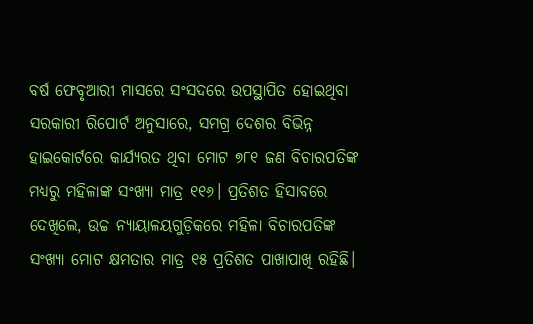ବର୍ଷ ଫେବୃଆରୀ ମାସରେ ସଂସଦରେ ଉପସ୍ଥାପିତ ହୋଇଥିବା ସରକାରୀ ରିପୋର୍ଟ ଅନୁସାରେ, ସମଗ୍ର ଦେଶର ବିଭିନ୍ନ ହାଇକୋର୍ଟରେ କାର୍ଯ୍ୟରତ ଥିବା ମୋଟ ୭୮୧ ଜଣ ବିଚାରପତିଙ୍କ ମଧ୍ୟରୁ ମହିଳାଙ୍କ ସଂଖ୍ୟା ମାତ୍ର ୧୧୬। ପ୍ରତିଶତ ହିସାବରେ ଦେଖିଲେ, ଉଚ୍ଚ ନ୍ୟାୟାଳୟଗୁଡ଼ିକରେ ମହିଳା ବିଚାରପତିଙ୍କ ସଂଖ୍ୟା ମୋଟ କ୍ଷମତାର ମାତ୍ର ୧୫ ପ୍ରତିଶତ ପାଖାପାଖି ରହିଛି।